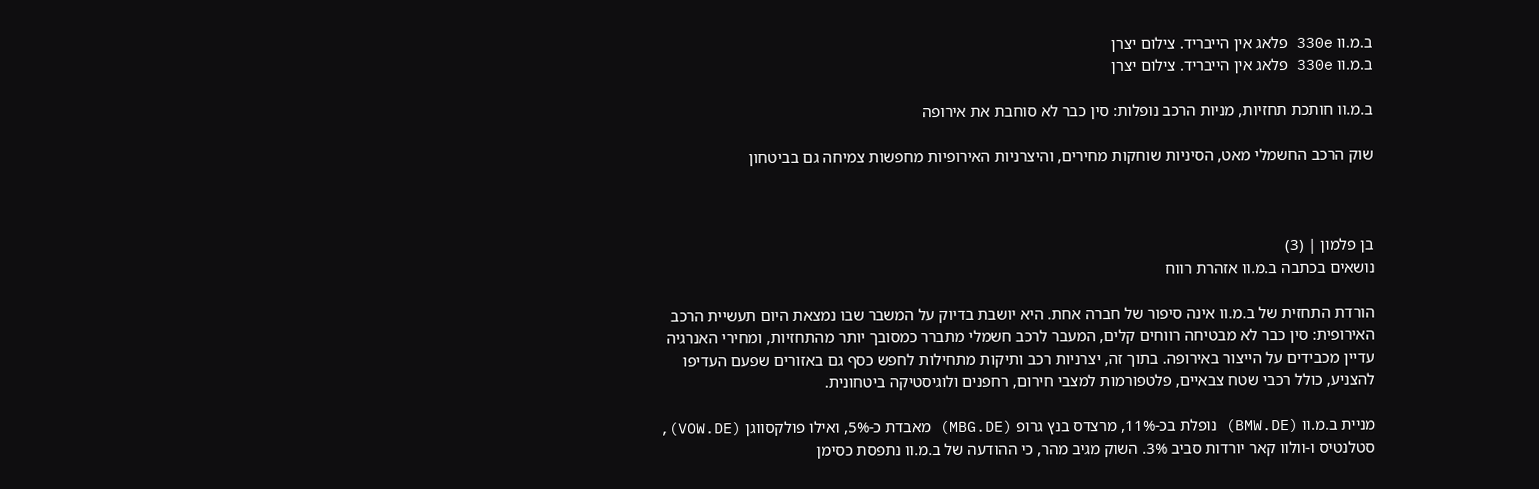ב.מ.וו 330e פלאג אין הייבריד. צילום יצרן
ב.מ.וו 330e פלאג אין הייבריד. צילום יצרן

ב.מ.וו חותכת תחזיות, מניות הרכב נופלות: סין כבר לא סוחבת את אירופה

שוק הרכב החשמלי מאט, הסיניות שוחקות מחירים, והיצרניות האירופיות מחפשות צמיחה גם בביטחון



בן פלמון | (3)
נושאים בכתבה ב.מ.וו אזהרת רווח

הורדת התחזית של ב.מ.וו אינה סיפור של חברה אחת. היא יושבת בדיוק על המשבר שבו נמצאת היום תעשיית הרכב האירופית: סין כבר לא מבטיחה רווחים קלים, המעבר לרכב חשמלי מתברר כמסובך יותר מהתחזיות, ומחירי האנרגיה עדיין מכבידים על הייצור באירופה. בתוך זה, יצרניות רכב ותיקות מתחילות לחפש כסף גם באזורים שפעם העדיפו להצניע, כולל רכבי שטח צבאיים, פלטפורמות למצבי חירום, רחפנים ולוגיסטיקה ביטחונית.

מניית ב.מ.וו (BMW.DE) נופלת בכ-11%, מרצדס בנץ גרופ (MBG.DE) מאבדת כ-5%, ואילו פולקסווגן (VOW.DE), סטלנטיס ו-וולוו קאר יורדות סביב 3%. השוק מגיב מהר, כי ההודעה של ב.מ.וו נתפסת כסימן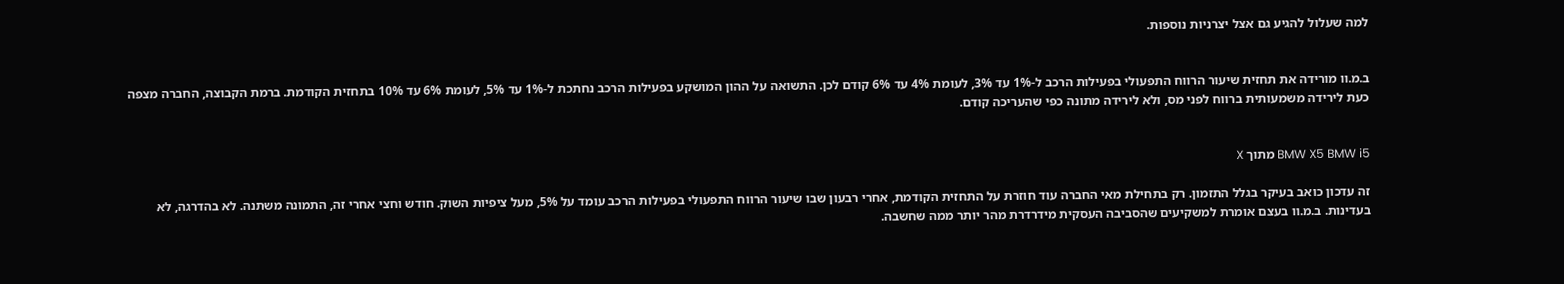למה שעלול להגיע גם אצל יצרניות נוספות.


ב.מ.וו מורידה את תחזית שיעור הרווח התפעולי בפעילות הרכב ל-1% עד 3%, לעומת 4% עד 6% קודם לכן. התשואה על ההון המושקע בפעילות הרכב נחתכת ל-1% עד 5%, לעומת 6% עד 10% בתחזית הקודמת. ברמת הקבוצה, החברה מצפה כעת לירידה משמעותית ברווח לפני מס, ולא לירידה מתונה כפי שהעריכה קודם.


BMW X5 BMW i5 מתוך X

זה עדכון כואב בעיקר בגלל התזמון. רק בתחילת מאי החברה עוד חוזרת על התחזית הקודמת, אחרי רבעון שבו שיעור הרווח התפעולי בפעילות הרכב עומד על 5%, מעל ציפיות השוק. חודש וחצי אחרי זה, התמונה משתנה. לא בהדרגה, לא בעדינות. ב.מ.וו בעצם אומרת למשקיעים שהסביבה העסקית מידרדרת מהר יותר ממה שחשבה.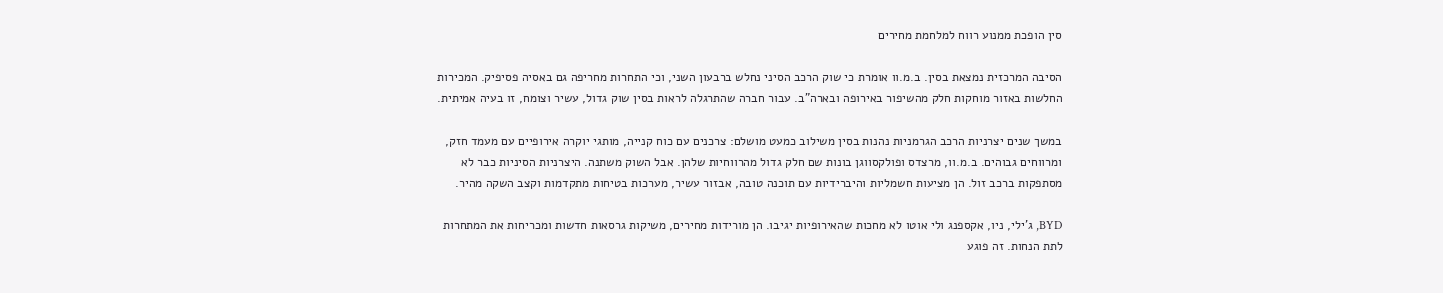סין הופכת ממנוע רווח למלחמת מחירים

הסיבה המרכזית נמצאת בסין. ב.מ.וו אומרת כי שוק הרכב הסיני נחלש ברבעון השני, וכי התחרות מחריפה גם באסיה פסיפיק. המכירות החלשות באזור מוחקות חלק מהשיפור באירופה ובארה"ב. עבור חברה שהתרגלה לראות בסין שוק גדול, עשיר וצומח, זו בעיה אמיתית.

במשך שנים יצרניות הרכב הגרמניות נהנות בסין משילוב כמעט מושלם: צרכנים עם כוח קנייה, מותגי יוקרה אירופיים עם מעמד חזק, ומרווחים גבוהים. ב.מ.וו, מרצדס ופולקסווגן בונות שם חלק גדול מהרווחיות שלהן. אבל השוק משתנה. היצרניות הסיניות כבר לא מסתפקות ברכב זול. הן מציעות חשמליות והיברידיות עם תוכנה טובה, אבזור עשיר, מערכות בטיחות מתקדמות וקצב השקה מהיר.

BYD, ג'ילי, ניו, אקספנג ולי אוטו לא מחכות שהאירופיות יגיבו. הן מורידות מחירים, משיקות גרסאות חדשות ומכריחות את המתחרות לתת הנחות. זה פוגע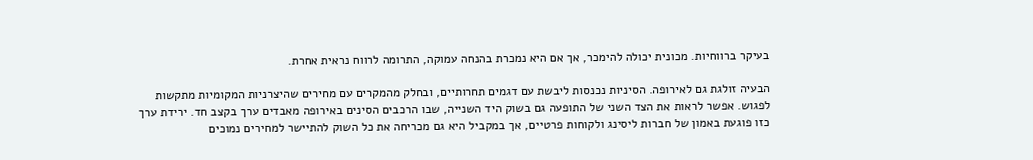בעיקר ברווחיות. מכונית יכולה להימכר, אך אם היא נמכרת בהנחה עמוקה, התרומה לרווח נראית אחרת.

הבעיה זולגת גם לאירופה. הסיניות נכנסות ליבשת עם דגמים תחרותיים, ובחלק מהמקרים עם מחירים שהיצרניות המקומיות מתקשות לפגוש. אפשר לראות את הצד השני של התופעה גם בשוק היד השנייה, שבו הרכבים הסינים באירופה מאבדים ערך בקצב חד. ירידת ערך כזו פוגעת באמון של חברות ליסינג ולקוחות פרטיים, אך במקביל היא גם מכריחה את כל השוק להתיישר למחירים נמוכים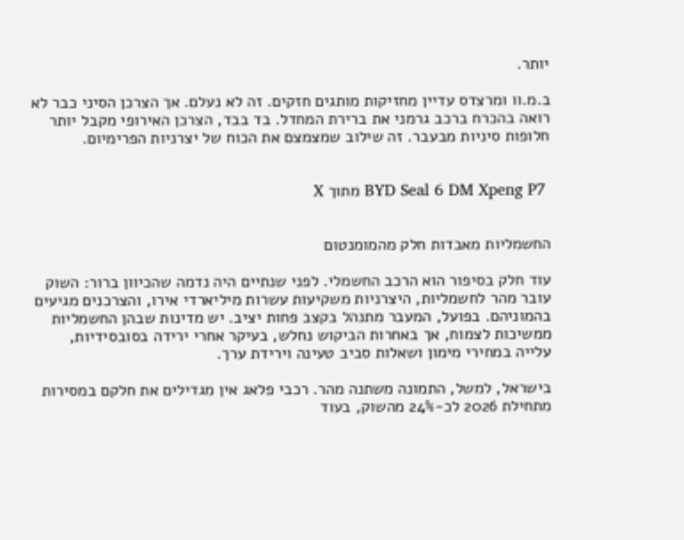יותר.

ב.מ.וו ומרצדס עדיין מחזיקות מותגים חזקים. זה לא נעלם. אך הצרכן הסיני כבר לא רואה בהכרח ברכב גרמני את ברירת המחדל. בד בבד, הצרכן האירופי מקבל יותר חלופות סיניות מבעבר. זה שילוב שמצמצם את הכוח של יצרניות הפרימיום.


 BYD Seal 6 DM Xpeng P7 מתוך X


החשמליות מאבדות חלק מהמומנטום

עוד חלק בסיפור הוא הרכב החשמלי. לפני שנתיים היה נדמה שהכיוון ברור: השוק עובר מהר לחשמליות, היצרניות משקיעות עשרות מיליארדי אירו, והצרכנים מגיעים בהמוניהם. בפועל, המעבר מתנהל בקצב פחות יציב. יש מדינות שבהן החשמליות ממשיכות לצמוח, אך באחרות הביקוש נחלש, בעיקר אחרי ירידה בסובסידיות, עלייה במחירי מימון ושאלות סביב טעינה וירידת ערך.

בישראל, למשל, התמונה משתנה מהר. רכבי פלאג אין מגדילים את חלקם במסירות מתחילת 2026 לכ-24% מהשוק, בעוד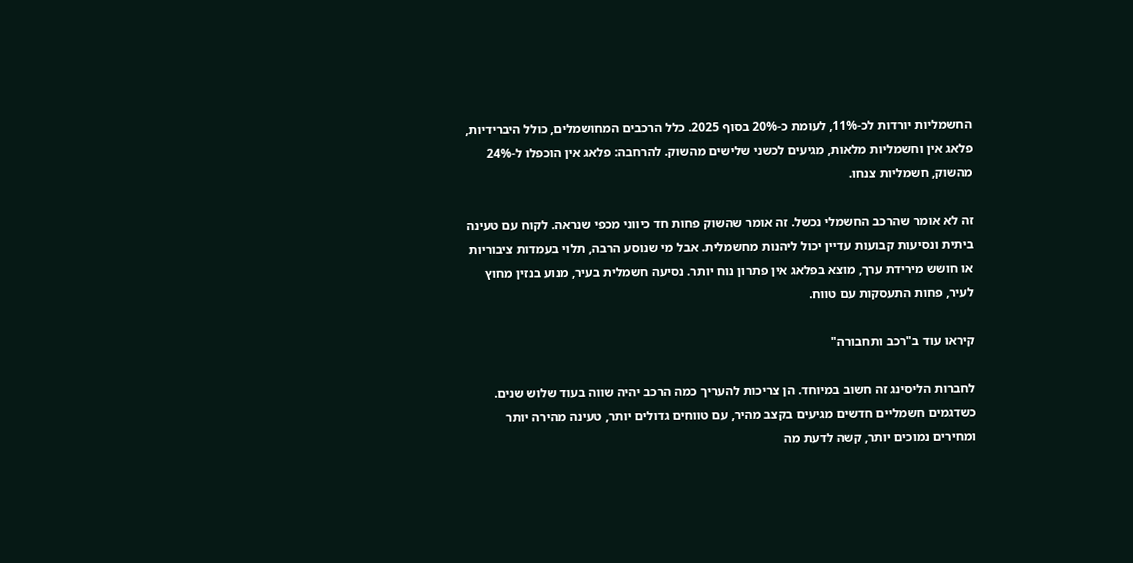החשמליות יורדות לכ-11%, לעומת כ-20% בסוף 2025. כלל הרכבים המחושמלים, כולל היברידיות, פלאג אין וחשמליות מלאות, מגיעים לכשני שלישים מהשוק. להרחבה: פלאג אין הוכפלו ל-24% מהשוק, חשמליות צנחו.

זה לא אומר שהרכב החשמלי נכשל. זה אומר שהשוק פחות חד כיווני מכפי שנראה. לקוח עם טעינה ביתית ונסיעות קבועות עדיין יכול ליהנות מחשמלית. אבל מי שנוסע הרבה, תלוי בעמדות ציבוריות או חושש מירידת ערך, מוצא בפלאג אין פתרון נוח יותר. נסיעה חשמלית בעיר, מנוע בנזין מחוץ לעיר, פחות התעסקות עם טווח.

קיראו עוד ב"רכב ותחבורה"

לחברות הליסינג זה חשוב במיוחד. הן צריכות להעריך כמה הרכב יהיה שווה בעוד שלוש שנים. כשדגמים חשמליים חדשים מגיעים בקצב מהיר, עם טווחים גדולים יותר, טעינה מהירה יותר ומחירים נמוכים יותר, קשה לדעת מה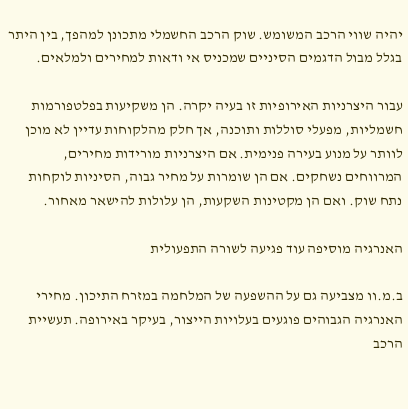יהיה שווי הרכב המשומש. שוק הרכב החשמלי מתכונן למהפך, בין היתר בגלל מבול הדגמים הסיניים שמכניס אי ודאות למחירים ולמלאים.

עבור היצרניות האירופיות זו בעיה יקרה. הן משקיעות בפלטפורמות חשמליות, מפעלי סוללות ותוכנה, אך חלק מהלקוחות עדיין לא מוכן לוותר על מנוע בעירה פנימית. אם היצרניות מורידות מחירים, המרווחים נשחקים. אם הן שומרות על מחיר גבוה, הסיניות לוקחות נתח שוק. ואם הן מקטינות השקעות, הן עלולות להישאר מאחור.

האנרגיה מוסיפה עוד פגיעה לשורה התפעולית

ב.מ.וו מצביעה גם על ההשפעה של המלחמה במזרח התיכון. מחירי האנרגיה הגבוהים פוגעים בעלויות הייצור, בעיקר באירופה. תעשיית הרכב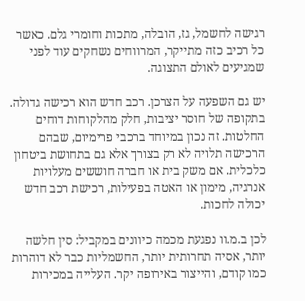רגישה לחשמל, גז, הובלה, מתכות וחומרי גלם. כאשר כל רכיב כזה מתייקר, המרווחים נשחקים עוד לפני שמגיעים לאולם התצוגה.

יש גם השפעה על הצרכן. רכב חדש הוא רכישה גדולה. בתקופה של חוסר יציבות, חלק מהלקוחות דוחים החלטות. זה נכון במיוחד ברכבי פרימיום, שבהם הרכישה תלויה לא רק בצורך אלא גם בתחושת ביטחון כלכלית. אם משק בית או חברה חוששים מעלויות אנרגיה, מימון או האטה בפעילות, רכישת רכב חדש יכולה לחכות.

לכן ב.מ.וו נפגעת מכמה כיוונים במקביל: סין חלשה יותר, אסיה תחרותית יותר, החשמליות כבר לא דוהרות כמו קודם, והייצור באירופה יקר. העלייה במכירות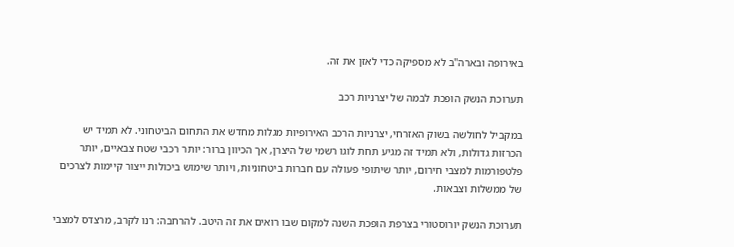באירופה ובארה"ב לא מספיקה כדי לאזן את זה.

תערוכת הנשק הופכת לבמה של יצרניות רכב

במקביל לחולשה בשוק האזרחי, יצרניות הרכב האירופיות מגלות מחדש את התחום הביטחוני. לא תמיד יש הכרזות גדולות, ולא תמיד זה מגיע תחת לוגו רשמי של היצרן, אך הכיוון ברור: יותר רכבי שטח צבאיים, יותר פלטפורמות למצבי חירום, יותר שיתופי פעולה עם חברות ביטחוניות, ויותר שימוש ביכולות ייצור קיימות לצרכים של ממשלות וצבאות.

תערוכת הנשק יורוסטורי בצרפת הופכת השנה למקום שבו רואים את זה היטב. להרחבה: רנו לקרב, מרצדס למצבי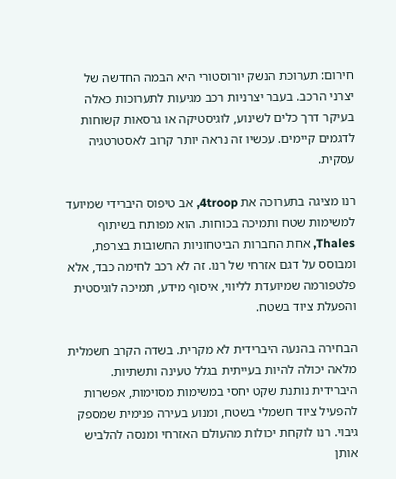חירום: תערוכת הנשק יורוסטורי היא הבמה החדשה של יצרני הרכב. בעבר יצרניות רכב מגיעות לתערוכות כאלה בעיקר דרך כלים לשינוע, לוגיסטיקה או גרסאות קשוחות לדגמים קיימים. עכשיו זה נראה יותר קרוב לאסטרטגיה עסקית.

רנו מציגה בתערוכה את 4troop, אב טיפוס היברידי שמיועד למשימות שטח ותמיכה בכוחות. הוא מפותח בשיתוף Thales, אחת החברות הביטחוניות החשובות בצרפת, ומבוסס על דגם אזרחי של רנו. זה לא רכב לחימה כבד, אלא פלטפורמה שמיועדת לליווי, איסוף מידע, תמיכה לוגיסטית והפעלת ציוד בשטח.

הבחירה בהנעה היברידית לא מקרית. בשדה הקרב חשמלית מלאה יכולה להיות בעייתית בגלל טעינה ותשתיות. היברידית נותנת שקט יחסי במשימות מסוימות, אפשרות להפעיל ציוד חשמלי בשטח, ומנוע בעירה פנימית שמספק גיבוי. רנו לוקחת יכולות מהעולם האזרחי ומנסה להלביש אותן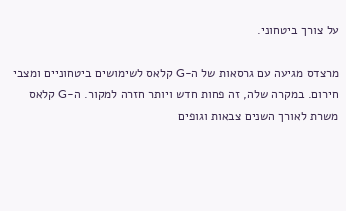על צורך ביטחוני.

מרצדס מגיעה עם גרסאות של ה-G קלאס לשימושים ביטחוניים ומצבי חירום. במקרה שלה, זה פחות חדש ויותר חזרה למקור. ה-G קלאס משרת לאורך השנים צבאות וגופים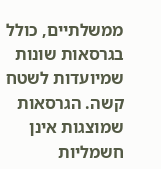ממשלתיים, כולל בגרסאות שונות שמיועדות לשטח קשה. הגרסאות שמוצגות אינן חשמליות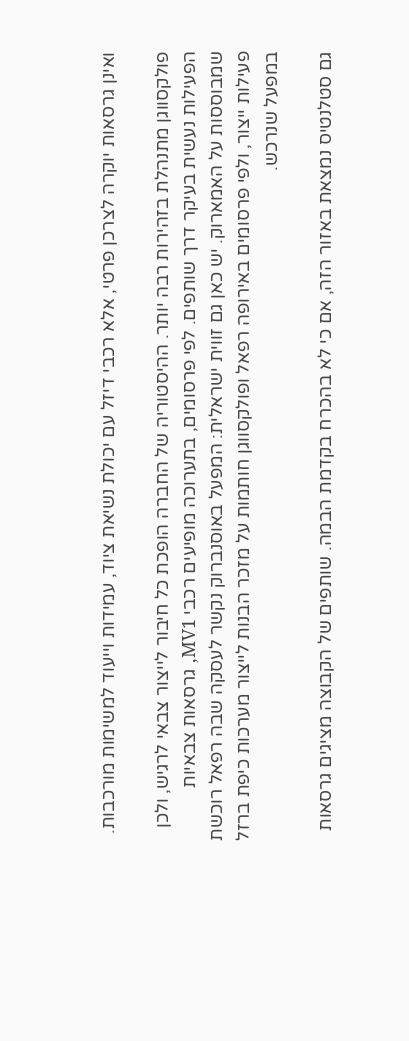ואינן גרסאות יוקרה לצרכן פרטי, אלא רכבי דיזל עם יכולת נשיאת ציוד, עמידות וייעוד למשימות מורכבות.

פולקסווגן מתנהלת בזהירות רבה יותר. ההיסטוריה של החברה הופכת כל חיבור לייצור צבאי לרגיש, ולכן הפעילות נעשית בעיקר דרך שותפים. לפי פרסומים, בתערוכה מופיעים רכבי MV1, גרסאות צבאיות שמבוססות על האמארוק. יש כאן גם זווית ישראלית: המפעל באוסנברוק נקשר לעסקה שבה רפאל רוכשת פעילות ייצור, ולפי פרסומים באירופה רפאל ופולקסווגן חותמות על מזכר הבנות לייצור מערכות כיפת ברזל במפעל שנרכש.

גם סטלנטיס נמצאת באזור הזה, אם כי לא בהכרח בקדמת הבמה. שותפים של הקבוצה מציגים גרסאות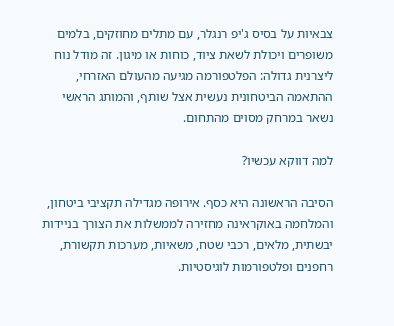צבאיות על בסיס ג'יפ רנגלר, עם מתלים מחוזקים, בלמים משופרים ויכולת לשאת ציוד, כוחות או מיגון. זה מודל נוח ליצרנית גדולה: הפלטפורמה מגיעה מהעולם האזרחי, ההתאמה הביטחונית נעשית אצל שותף, והמותג הראשי נשאר במרחק מסוים מהתחום.

למה דווקא עכשיו?

הסיבה הראשונה היא כסף. אירופה מגדילה תקציבי ביטחון, והמלחמה באוקראינה מחזירה לממשלות את הצורך בניידות יבשתית, מלאים, רכבי שטח, משאיות, מערכות תקשורת, רחפנים ופלטפורמות לוגיסטיות.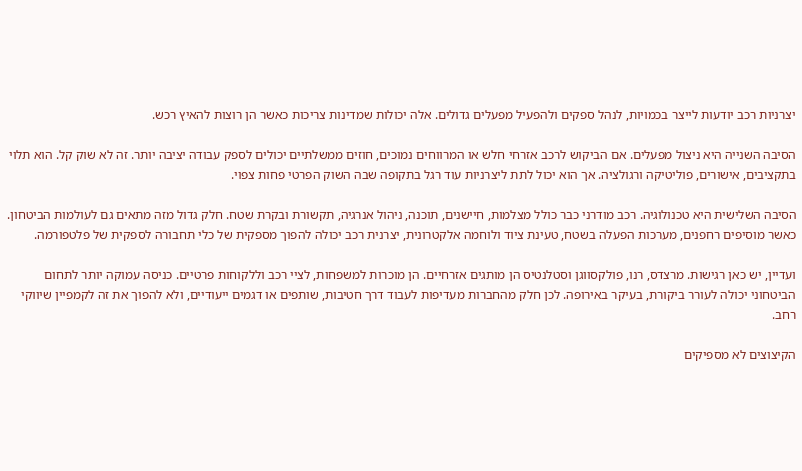יצרניות רכב יודעות לייצר בכמויות, לנהל ספקים ולהפעיל מפעלים גדולים. אלה יכולות שמדינות צריכות כאשר הן רוצות להאיץ רכש.

הסיבה השנייה היא ניצול מפעלים. אם הביקוש לרכב אזרחי חלש או המרווחים נמוכים, חוזים ממשלתיים יכולים לספק עבודה יציבה יותר. זה לא שוק קל. הוא תלוי בתקציבים, אישורים, פוליטיקה ורגולציה. אך הוא יכול לתת ליצרניות עוד רגל בתקופה שבה השוק הפרטי פחות צפוי.

הסיבה השלישית היא טכנולוגיה. רכב מודרני כבר כולל מצלמות, חיישנים, תוכנה, ניהול אנרגיה, תקשורת ובקרת שטח. חלק גדול מזה מתאים גם לעולמות הביטחון. כאשר מוסיפים רחפנים, מערכות הפעלה בשטח, טעינת ציוד ולוחמה אלקטרונית, יצרנית רכב יכולה להפוך מספקית של כלי תחבורה לספקית של פלטפורמה.

ועדיין, יש כאן רגישות. מרצדס, רנו, פולקסווגן וסטלנטיס הן מותגים אזרחיים. הן מוכרות למשפחות, לציי רכב וללקוחות פרטיים. כניסה עמוקה יותר לתחום הביטחוני יכולה לעורר ביקורת, בעיקר באירופה. לכן חלק מהחברות מעדיפות לעבוד דרך חטיבות, שותפים או דגמים ייעודיים, ולא להפוך את זה לקמפיין שיווקי רחב.

הקיצוצים לא מספיקים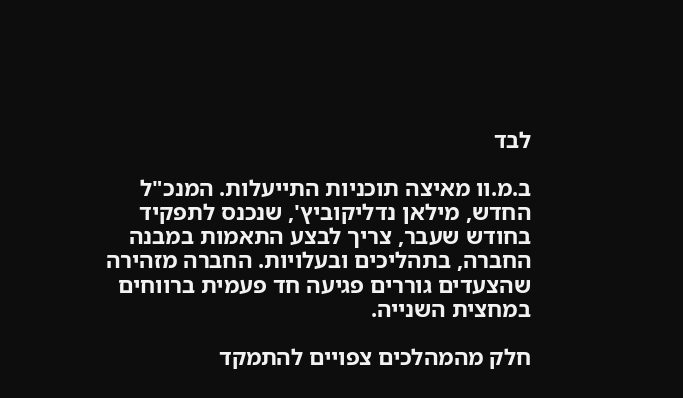לבד

ב.מ.וו מאיצה תוכניות התייעלות. המנכ"ל החדש, מילאן נדליקוביץ', שנכנס לתפקיד בחודש שעבר, צריך לבצע התאמות במבנה החברה, בתהליכים ובעלויות. החברה מזהירה שהצעדים גוררים פגיעה חד פעמית ברווחים במחצית השנייה.

חלק מהמהלכים צפויים להתמקד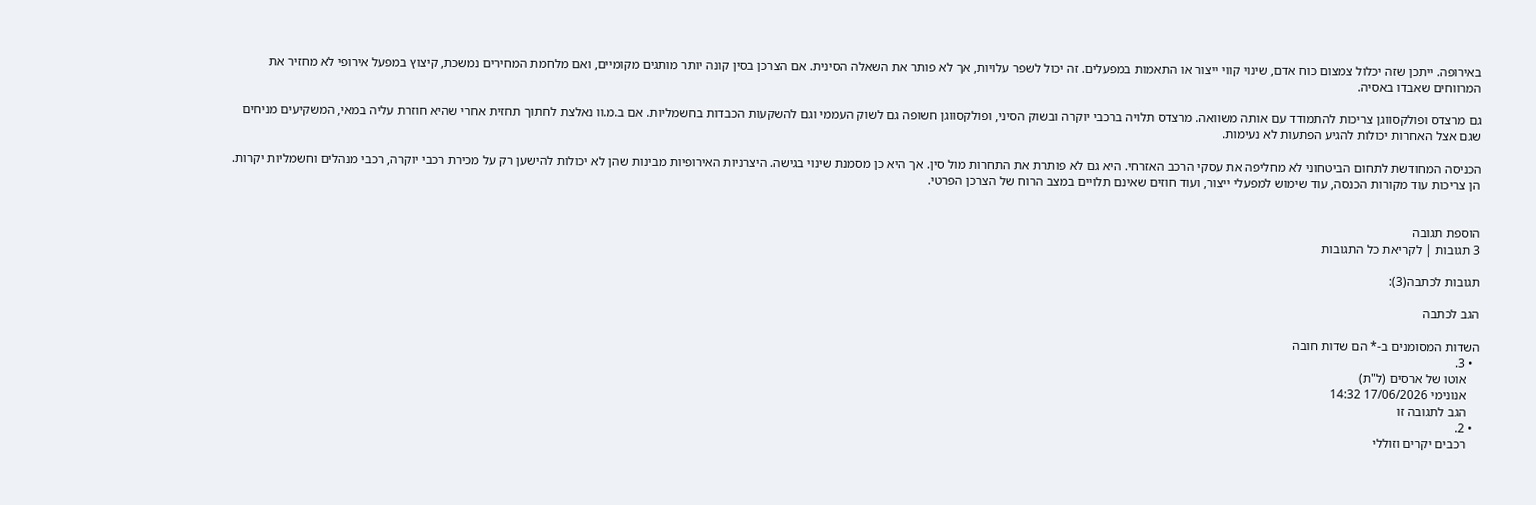באירופה. ייתכן שזה יכלול צמצום כוח אדם, שינוי קווי ייצור או התאמות במפעלים. זה יכול לשפר עלויות, אך לא פותר את השאלה הסינית. אם הצרכן בסין קונה יותר מותגים מקומיים, ואם מלחמת המחירים נמשכת, קיצוץ במפעל אירופי לא מחזיר את המרווחים שאבדו באסיה.

גם מרצדס ופולקסווגן צריכות להתמודד עם אותה משוואה. מרצדס תלויה ברכבי יוקרה ובשוק הסיני, ופולקסווגן חשופה גם לשוק העממי וגם להשקעות הכבדות בחשמליות. אם ב.מ.וו נאלצת לחתוך תחזית אחרי שהיא חוזרת עליה במאי, המשקיעים מניחים שגם אצל האחרות יכולות להגיע הפתעות לא נעימות.

הכניסה המחודשת לתחום הביטחוני לא מחליפה את עסקי הרכב האזרחי. היא גם לא פותרת את התחרות מול סין. אך היא כן מסמנת שינוי בגישה. היצרניות האירופיות מבינות שהן לא יכולות להישען רק על מכירת רכבי יוקרה, רכבי מנהלים וחשמליות יקרות. הן צריכות עוד מקורות הכנסה, עוד שימוש למפעלי ייצור, ועוד חוזים שאינם תלויים במצב הרוח של הצרכן הפרטי.


הוספת תגובה
3 תגובות | לקריאת כל התגובות

תגובות לכתבה(3):

הגב לכתבה

השדות המסומנים ב-* הם שדות חובה
  • 3.
    אוטו של ארסים (ל"ת)
    אנונימי 17/06/2026 14:32
    הגב לתגובה זו
  • 2.
    רכבים יקרים וזוללי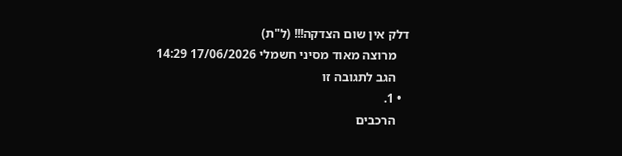דלק אין שום הצדקה!!! (ל"ת)
    מרוצה מאוד מסיני חשמלי 17/06/2026 14:29
    הגב לתגובה זו
  • 1.
    הרכבים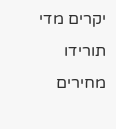יקרים מדי תורידו מחירים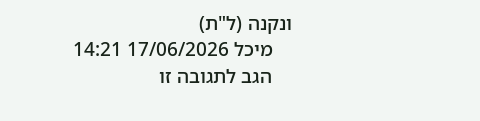ונקנה (ל"ת)
    מיכל 17/06/2026 14:21
    הגב לתגובה זו